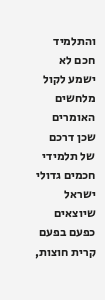והתלמיד חכם לא ישמע לקול מלחשים האומרים שכן דרכם של תלמידי חכמים גדולי ישראל שיוצאים כפעם בפעם קרית חוצות,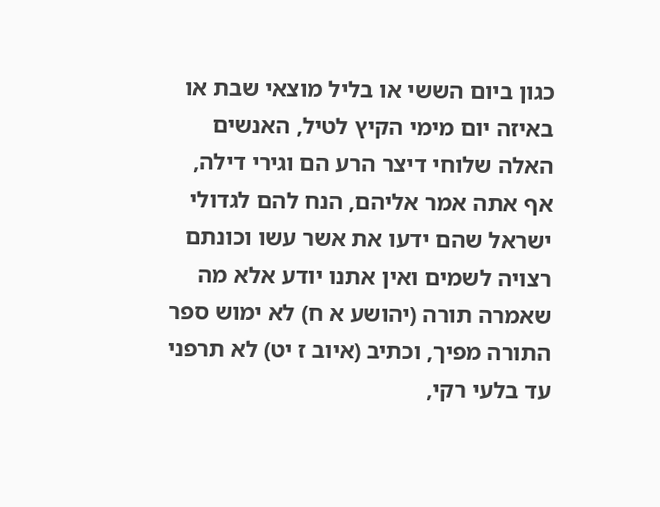כגון ביום הששי או בליל מוצאי שבת או באיזה יום מימי הקיץ לטיל, האנשים האלה שלוחי דיצר הרע הם וגירי דילה, אף אתה אמר אליהם, הנח להם לגדולי ישראל שהם ידעו את אשר עשו וכונתם רצויה לשמים ואין אתנו יודע אלא מה שאמרה תורה (יהושע א ח) לא ימוש ספר התורה מפיך, וכתיב (איוב ז יט) לא תרפני עד בלעי רקי,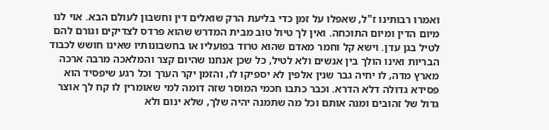ואמרו רבותינו ז"ל, שאפלו על זמן כדי בליעת הרק שואלים דין וחשבון לעולם הבא. אוי לנו מיום הדין ומיום התוכחה. ואין לך טיול טוב מבית המדרש שהוא פרדס לצדיקים וגורם להם לטיל בגן עדן. וישא קל וחמר מאדם שהוא טרוד בפועליו או בחשבונותיו שאינו חושש לכבוד הבריות ואינו הולך בין אנשים ולא לטיל, כל שכן אנחנו שהיום קצר והמלאכה מרבה ארכה מארץ מדה, לו יחיה גבר שנין אלפין לא יספיקו לו, והזמן יקר הערך וכל רגע שיפסיד הוא פסידא גדולה דלא הדרא. וכבר כתבו חכמי המוסר שזה דומה למי שאומרין לו קח לך אוצר גדול של זהובים ומנה אותם וכל מה שתמנה יהיה שלך, שלא ינום ולא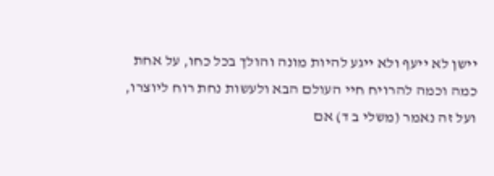יישן לא ייעף ולא ייגע להיות מונה והולך בכל כחו, על אחת כמה וכמה להרויח חיי העולם הבא ולעשות נחת רוח ליוצרו, ועל זה נאמר (משלי ב ד) אם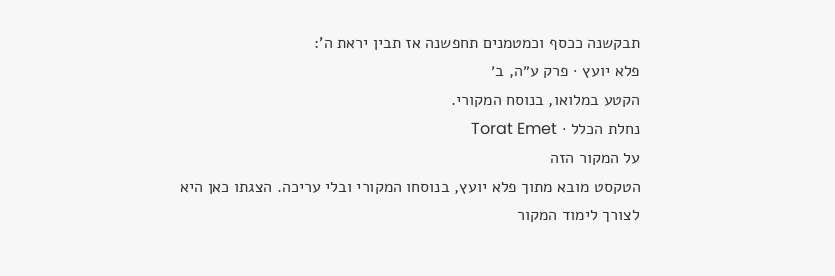תבקשנה ככסף וכמטמנים תחפשנה אז תבין יראת ה':
פלא יועץ · פרק ע״ה, ב׳
הקטע במלואו, בנוסח המקורי.
נחלת הכלל · Torat Emet
על המקור הזה
הטקסט מובא מתוך פלא יועץ, בנוסחו המקורי ובלי עריכה. הצגתו כאן היא לצורך לימוד המקור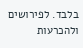בלבד. לפירושים ולהכרעות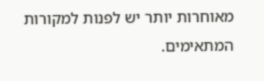מאוחרות יותר יש לפנות למקורות המתאימים.